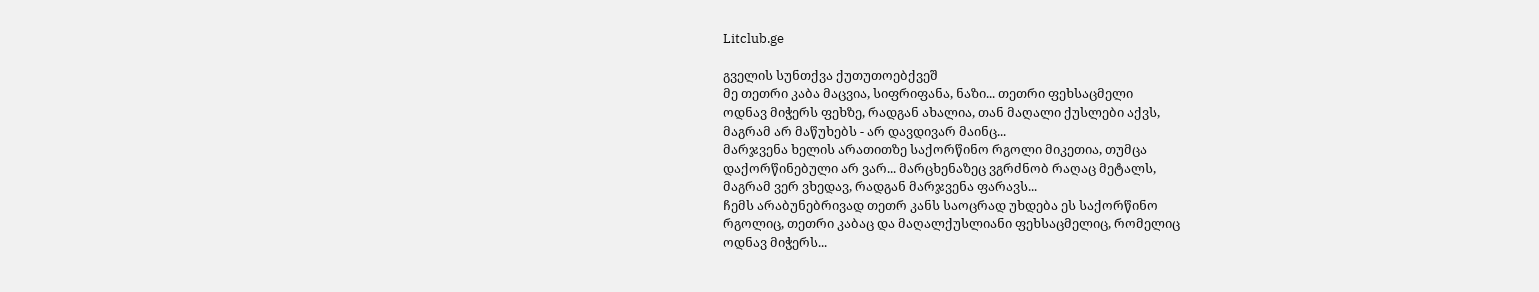Litclub.ge

გველის სუნთქვა ქუთუთოებქვეშ
მე თეთრი კაბა მაცვია, სიფრიფანა, ნაზი... თეთრი ფეხსაცმელი
ოდნავ მიჭერს ფეხზე, რადგან ახალია, თან მაღალი ქუსლები აქვს,
მაგრამ არ მაწუხებს - არ დავდივარ მაინც...
მარჯვენა ხელის არათითზე საქორწინო რგოლი მიკეთია, თუმცა
დაქორწინებული არ ვარ... მარცხენაზეც ვგრძნობ რაღაც მეტალს,
მაგრამ ვერ ვხედავ, რადგან მარჯვენა ფარავს...
ჩემს არაბუნებრივად თეთრ კანს საოცრად უხდება ეს საქორწინო
რგოლიც, თეთრი კაბაც და მაღალქუსლიანი ფეხსაცმელიც, რომელიც
ოდნავ მიჭერს...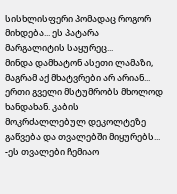სისხლისფერი პომადაც როგორ მიხდება... ეს პატარა
მარგალიტის საყურეც...
მინდა დამხატონ ასეთი ლამაზი, მაგრამ აქ მხატვრები არ არიან...
ერთი გველი მსტუმრობს მხოლოდ ხანდახან. კაბის
მოკრძალლებულ დეკოლტეზე გაწვება და თვალებში მიყურებს...
-ეს თვალები ჩემიაო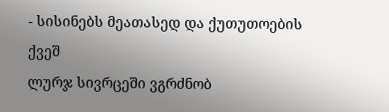- სისინებს მეათასედ და ქუთუთოების ქვეშ
ლურჯ სივრცეში ვგრძნობ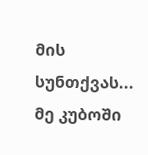მის სუნთქვას...
მე კუბოში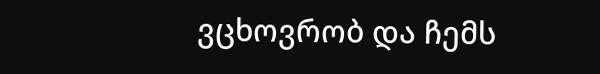ვცხოვრობ და ჩემს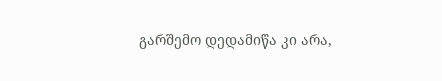გარშემო დედამიწა კი არა,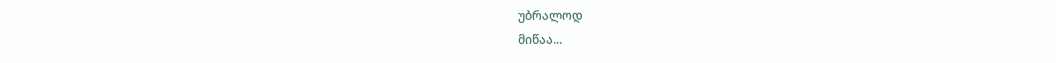უბრალოდ
მიწაა...